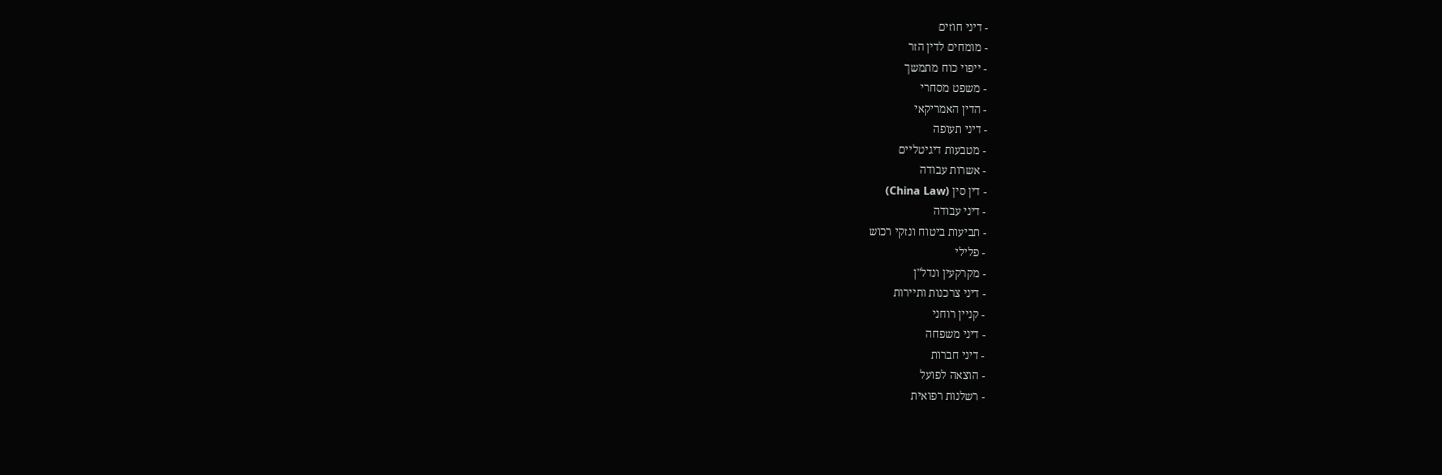- דיני חוזים
- מומחים לדין הזר
- ייפוי כוח מתמשך
- משפט מסחרי
- הדין האמריקאי
- דיני תעופה
- מטבעות דיגיטליים
- אשרות עבודה
- דין סין (China Law)
- דיני עבודה
- תביעות ביטוח ונזקי רכוש
- פלילי
- מקרקעין ונדל"ן
- דיני צרכנות ותיירות
- קניין רוחני
- דיני משפחה
- דיני חברות
- הוצאה לפועל
- רשלנות רפואית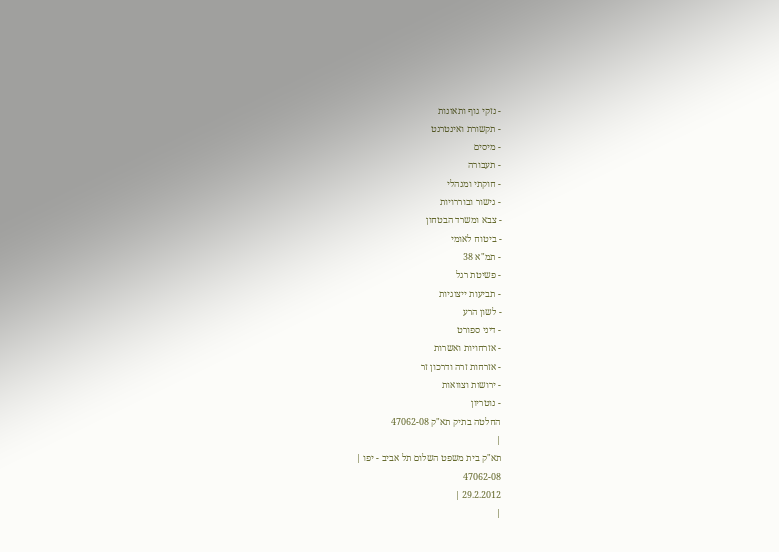- נזקי גוף ותאונות
- תקשורת ואינטרנט
- מיסים
- תעבורה
- חוקתי ומנהלי
- גישור ובוררויות
- צבא ומשרד הבטחון
- ביטוח לאומי
- תמ"א 38
- פשיטת רגל
- תביעות ייצוגיות
- לשון הרע
- דיני ספורט
- אזרחויות ואשרות
- אזרחות זרה ודרכון זר
- ירושות וצוואות
- נוטריון
החלטה בתיק תא"ק 47062-08
|
תא"ק בית משפט השלום תל אביב - יפו |
47062-08
29.2.2012 |
|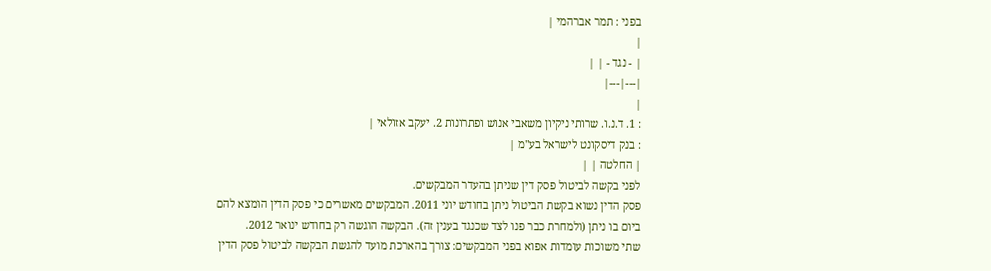בפני : תמר אברהמי |
|
| - נגד - | |
|---|---|
|
: 1. ד.נ.ו. שרותי ניקיון משאבי אנוש ופתרונות 2. יעקב אזולאי |
: בנק דיסקונט לישראל בע"מ |
| החלטה | |
לפני בקשה לביטול פסק דין שניתן בהעדר המבקשים.
פסק הדין נשוא בקשת הביטול ניתן בחודש יוני 2011. המבקשים מאשרים כי פסק הדין הומצא להם ביום בו ניתן (ולמחרת כבר פנו לצד שכנגד בענין זה). הבקשה הוגשה רק בחודש ינואר 2012.
שתי משוכות עומדות אפוא בפני המבקשים: צורך בהארכת מועד להגשת הבקשה לביטול פסק הדין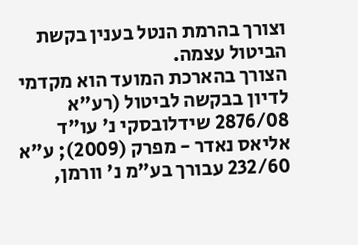וצורך בהרמת הנטל בענין בקשת הביטול עצמה.
הצורך בהארכת המועד הוא מקדמי לדיון בבקשה לביטול (רע"א 2876/08 שידלובסקי נ' עו"ד אליאס נאדר - מפרק (2009); ע"א 232/60 עבורך בע"מ נ' וורמן,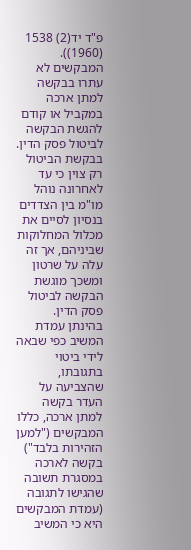פ"ד יד(2) 1538 (1960)).
המבקשים לא עתרו בבקשה למתן ארכה במקביל או קודם להגשת הבקשה לביטול פסק הדין. בבקשת הביטול רק צוין כי עד לאחרונה נוהל מו"מ בין הצדדים בנסיון לסיים את מכלול המחלוקות שביניהם, אך זה עלה על שרטון ומשכך מוגשת הבקשה לביטול פסק הדין.
בהינתן עמדת המשיב כפי שבאה לידי ביטוי בתגובתו, שהצביעה על העדר בקשה למתן ארכה, כללו המבקשים ("למען הזהירות בלבד") בקשה לארכה במסגרת תשובה שהגישו לתגובה (עמדת המבקשים היא כי המשיב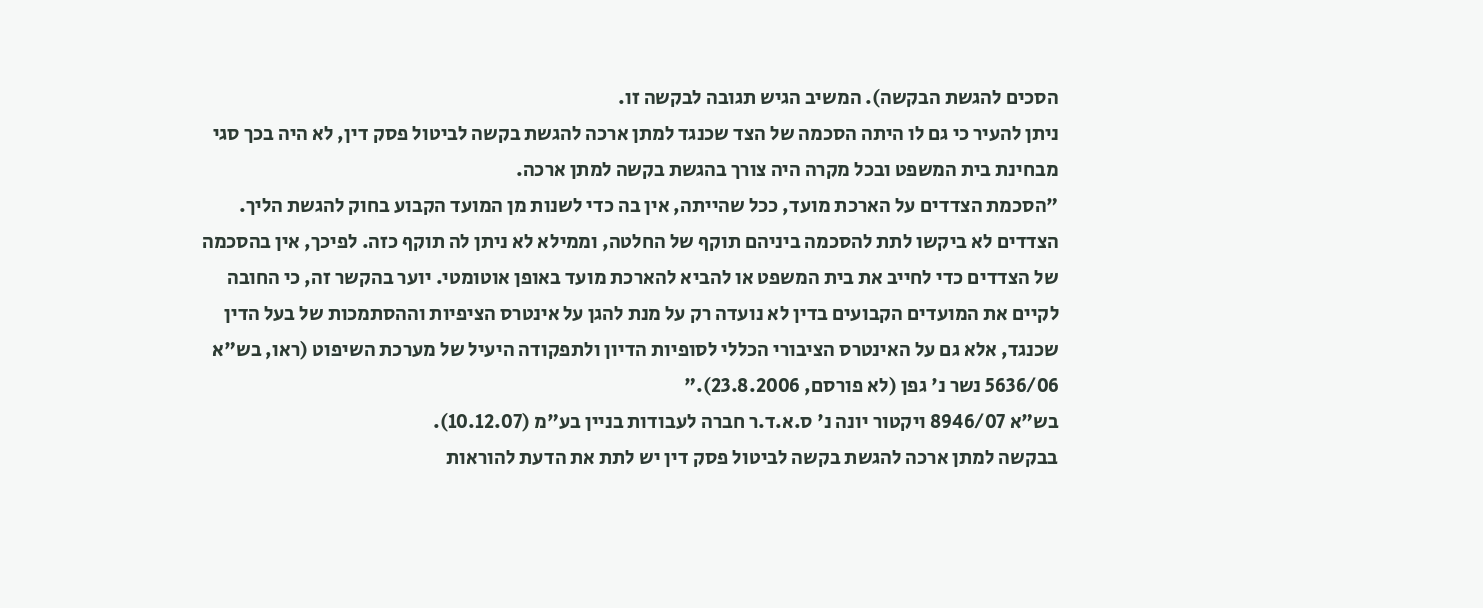הסכים להגשת הבקשה). המשיב הגיש תגובה לבקשה זו.
ניתן להעיר כי גם לו היתה הסכמה של הצד שכנגד למתן ארכה להגשת בקשה לביטול פסק דין, לא היה בכך סגי מבחינת בית המשפט ובכל מקרה היה צורך בהגשת בקשה למתן ארכה.
"הסכמת הצדדים על הארכת מועד, ככל שהייתה, אין בה כדי לשנות מן המועד הקבוע בחוק להגשת הליך. הצדדים לא ביקשו לתת להסכמה ביניהם תוקף של החלטה, וממילא לא ניתן לה תוקף כזה. לפיכך, אין בהסכמה של הצדדים כדי לחייב את בית המשפט או להביא להארכת מועד באופן אוטומטי. יוער בהקשר זה, כי החובה לקיים את המועדים הקבועים בדין לא נועדה רק על מנת להגן על אינטרס הציפיות וההסתמכות של בעל הדין שכנגד, אלא גם על האינטרס הציבורי הכללי לסופיות הדיון ולתפקודה היעיל של מערכת השיפוט (ראו, בש"א 5636/06 נשר נ' גפן (לא פורסם, 23.8.2006)."
בש"א 8946/07 ויקטור יונה נ' ס.א.ד.ר חברה לעבודות בניין בע"מ (10.12.07).
בבקשה למתן ארכה להגשת בקשה לביטול פסק דין יש לתת את הדעת להוראות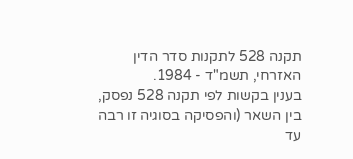תקנה 528 לתקנות סדר הדין האזרחי, תשמ"ד - 1984.
בענין בקשות לפי תקנה 528 נפסק, בין השאר (והפסיקה בסוגיה זו רבה עד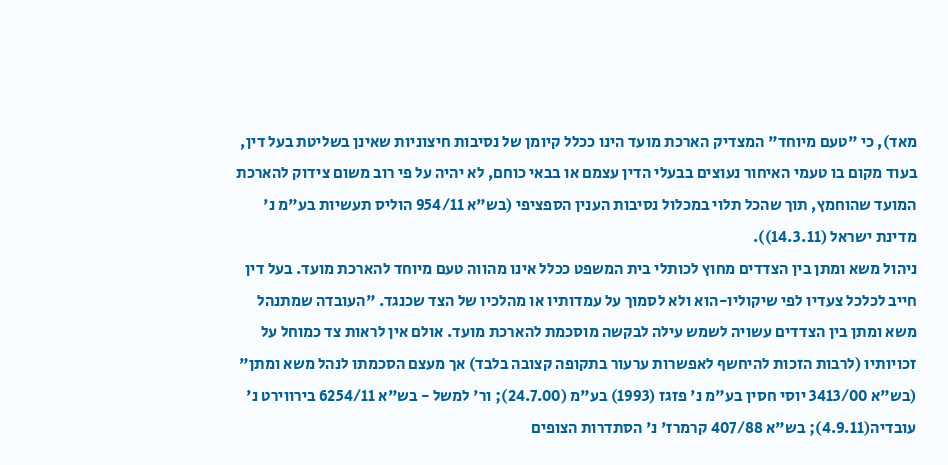מאד), כי "טעם מיוחד" המצדיק הארכת מועד הינו ככלל קיומן של נסיבות חיצוניות שאינן בשליטת בעל דין, בעוד מקום בו טעמי האיחור נעוצים בבעלי הדין עצמם או בבאי כוחם, לא יהיה על פי רוב משום צידוק להארכת המועד שהוחמץ, תוך שהכל תלוי במכלול נסיבות הענין הספציפי (בש"א 954/11 הוליס תעשיות בע"מ נ' מדינת ישראל (14.3.11)).
ניהול משא ומתן בין הצדדים מחוץ לכותלי בית המשפט ככלל אינו מהווה טעם מיוחד להארכת מועד. בעל דין חייב לכלכל צעדיו לפי שיקוליו-הוא ולא לסמוך על עמדותיו או מהלכיו של הצד שכנגד. "העובדה שמתנהל משא ומתן בין הצדדים עשויה לשמש עילה לבקשה מוסכמת להארכת מועד. אולם אין לראות צד כמוחל על זכויותיו (לרבות הזכות להיחשף לאפשרות ערעור בתקופה קצובה בלבד) אך מעצם הסכמתו לנהל משא ומתן" (בש"א 3413/00 יוסי חסין בע"מ נ' פזגז (1993) בע"מ (24.7.00); ור' למשל - בש"א 6254/11 בירווירט נ' עובדיה(4.9.11); בש"א 407/88 קרמרז' נ' הסתדרות הצופים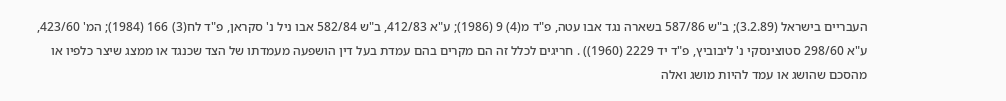העבריים בישראל (3.2.89); ב"ש 587/86 בשארה נגד אבו עטה, פ"ד מ(4) 9 (1986); ע"א 412/83, ב"ש 582/84 אבו ניל נ' סקראן, פ"ד לח(3) 166 (1984); המ' 423/60, ע"א 298/60 סטוצינסקי נ' ליבוביץ, פ"ד יד 2229 (1960)) . חריגים לכלל זה הם מקרים בהם עמדת בעל דין הושפעה מעמדתו של הצד שכנגד או ממצג שיצר כלפיו או מהסכם שהושג או עמד להיות מושג ואלה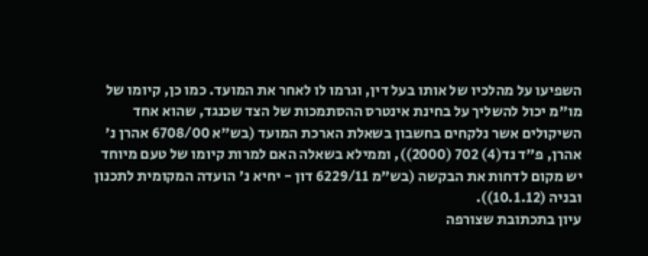השפיעו על מהלכיו של אותו בעל דין, וגרמו לו לאחר את המועד. כמו כן, קיומו של מו"מ יכול להשליך על בחינת אינטרס ההסתמכות של הצד שכנגד, שהוא אחד השיקולים אשר נלקחים בחשבון בשאלת הארכת המועד (בש"א 6708/00 אהרן נ' אהרן, פ"ד נד(4) 702 (2000)), וממילא בשאלה האם למרות קיומו של טעם מיוחד יש מקום לדחות את הבקשה (בש"מ 6229/11 דון - יחיא נ' הועדה המקומית לתכנון ובניה (10.1.12)).
עיון בתכתובת שצורפה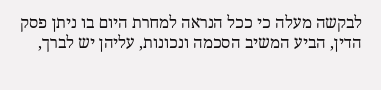לבקשה מעלה כי ככל הנראה למחרת היום בו ניתן פסק הדין, הביע המשיב הסכמה ונכונות, עליהן יש לברך,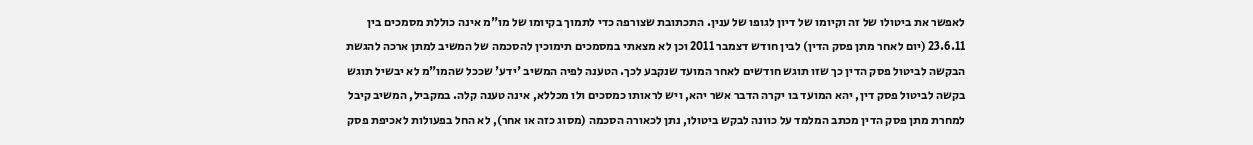לאפשר את ביטולו של זה וקיומו של דיון לגופו של ענין. התכתובת שצורפה כדי לתמוך בקיומו של מו"מ אינה כוללת מסמכים בין 23.6.11 (יום לאחר מתן פסק הדין) לבין חודש דצמבר 2011 וכן לא מצאתי במסמכים תימוכין להסכמה של המשיב למתן ארכה להגשת הבקשה לביטול פסק הדין כך שזו תוגש חודשים לאחר המועד שנקבע לכך. הטענה לפיה המשיב 'ידע' שככל שהמו"מ לא יבשיל תוגש בקשה לביטול פסק דין, יהא המועד בו יקרה הדבר אשר יהא, ויש לראותו כמסכים ולו מכללא, אינה טענה קלה. במקביל, המשיב קיבל למחרת מתן פסק הדין מכתב המלמד על כוונה לבקש ביטולו, נתן לכאורה הסכמה (מסוג כזה או אחר), לא החל בפעולות לאכיפת פסק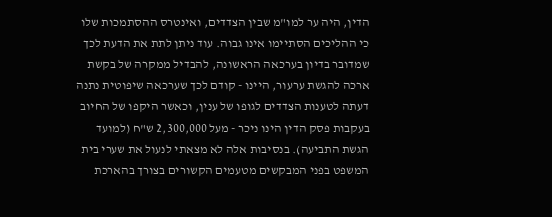הדין, היה ער למו"מ שבין הצדדים, ואינטרס ההסתמכות שלו כי ההליכים הסתיימו אינו גבוה. עוד ניתן לתת את הדעת לכך שמדובר בדיון בערכאה הראשונה, להבדיל ממקרה של בקשת ארכה להגשת ערעור, היינו - קודם לכך שערכאה שיפוטית נתנה דעתה לטענות הצדדים לגופו של ענין, וכאשר היקפו של החיוב בעקבות פסק הדין הינו ניכר - מעל 2,300,000 ש"ח (למועד הגשת התביעה). בנסיבות אלה לא מצאתי לנעול את שערי בית המשפט בפני המבקשים מטעמים הקשורים בצורך בהארכת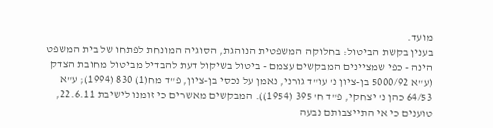מועד.
בענין בקשת הביטול: בחלוקה המשפטית הנוהגת, הסוגיה המונחת לפתחו של בית המשפט הינה - כפי שמציינים המבקשים עצמם - ביטול בשיקול דעת להבדיל מביטול מחובת הצדק (ע"א 5000/92 בן-ציון נ' עו"ד גורני, נאמן על נכסי בן-ציון, פ"ד מח(1) 830 (1994); ע"א 64/53 כהן נ' יצחקי, פ"ד ח' 395 (1954)). המבקשים מאשרים כי זומנו לישיבת 22.6.11, טוענים כי אי התייצבותם נבעה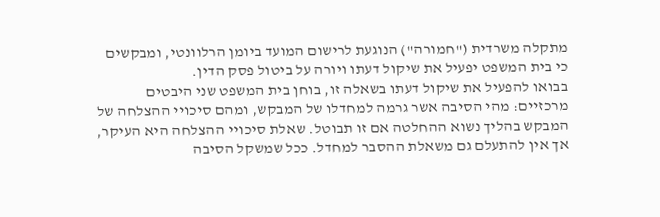מתקלה משרדית ("חמורה") הנוגעת לרישום המועד ביומן הרלוונטי, ומבקשים כי בית המשפט יפעיל את שיקול דעתו ויורה על ביטול פסק הדין.
בבואו להפעיל את שיקול דעתו בשאלה זו, בוחן בית המשפט שני היבטים מרכזיים: מהי הסיבה אשר גרמה למחדלו של המבקש, ומהם סיכויי ההצלחה של המבקש בהליך נשוא ההחלטה אם זו תבוטל. שאלת סיכויי ההצלחה היא העיקר, אך אין להתעלם גם משאלת ההסבר למחדל. ככל שמשקל הסיבה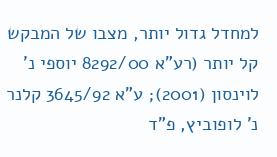למחדל גדול יותר, מצבו של המבקש קל יותר (רע"א 8292/00 יוספי נ' לוינסון (2001); ע"א 3645/92 קלנר נ' לופוביץ, פ"ד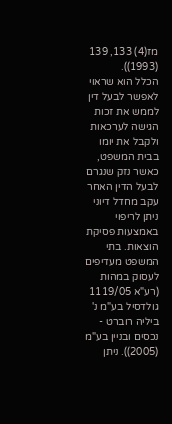מז(4) 133, 139 (1993)).
הכלל הוא שראוי לאפשר לבעל דין לממש את זכות הגישה לערכאות ולקבל את יומו בבית המשפט, כאשר נזק שנגרם לבעל הדין האחר עקב מחדל דיוני ניתן לריפוי באמצעות פסיקת הוצאות. בתי המשפט מעדיפים לעסוק במהות (רע"א 1119/05 גולדסיל בע"מ נ' ביליה רוברט - נכסים ובניין בע"מ (2005)). ניתן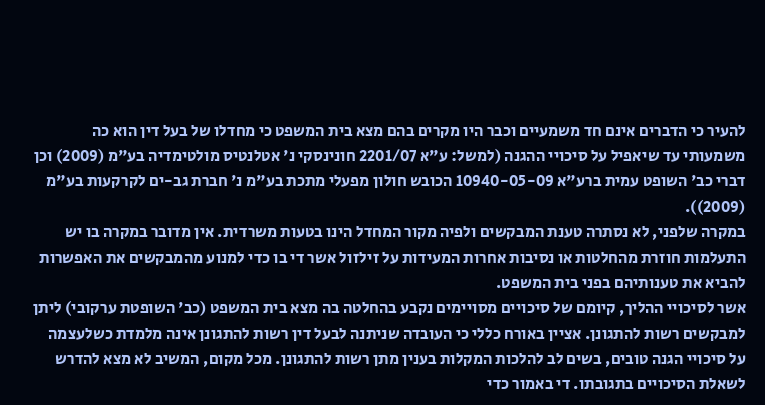להעיר כי הדברים אינם חד משמעיים וכבר היו מקרים בהם מצא בית המשפט כי מחדלו של בעל דין הוא כה משמעותי עד שיאפיל על סיכויי ההגנה (למשל: ע"א 2201/07 חונינסקי נ' אטלנטיס מולטימדיה בע"מ (2009) וכן דברי כב' השופט עמית ברע"א 10940-05-09 הכובש חולון מפעלי מתכת בע"מ נ' חברת גב-ים לקרקעות בע"מ (2009)).
במקרה שלפני, לא נסתרה טענת המבקשים ולפיה מקור המחדל הינו בטעות משרדית. אין מדובר במקרה בו יש התעלמות חוזרת מהחלטות או נסיבות אחרות המעידות על זילזול אשר די בו כדי למנוע מהמבקשים את האפשרות להביא את טענותיהם בפני בית המשפט.
אשר לסיכויי ההליך, קיומם של סיכויים מסויימים נקבע בהחלטה בה מצא בית המשפט (כב' השופטת ערקובי) ליתן למבקשים רשות להתגונן. אציין באורח כללי כי העובדה שניתנה לבעל דין רשות להתגונן אינה מלמדת כשלעצמה על סיכויי הגנה טובים, בשים לב להלכות המקלות בענין מתן רשות להתגונן. מכל מקום, המשיב לא מצא להדרש לשאלת הסיכויים בתגובתו. די באמור כדי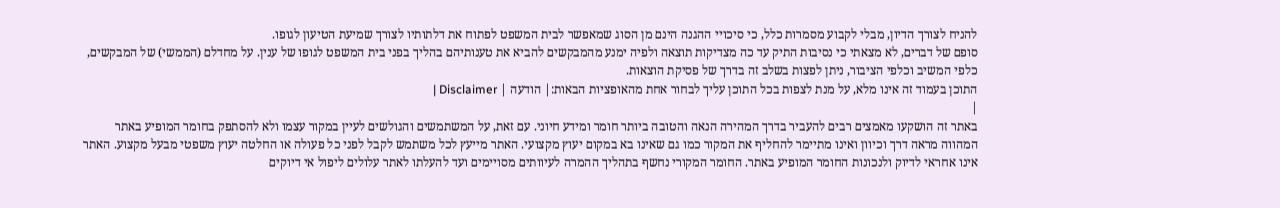להניח לצורך הדיון, מבלי לקבוע מסמרות כלל, כי סיכויי ההגנה הינם מן הסוג שמאפשר לבית המשפט לפתוח את דלתותיו לצורך שמיעת הטיעון לגופו.
סופם של דברים, לא מצאתי כי נסיבות התיק עד כה מצדיקות תוצאה ולפיה ימנע מהמבקשים להביא את טענותיהם בהליך בפני בית המשפט לגופו של ענין. על מחדלם (הממשי) של המבקשים, כלפי המשיב וכלפי הציבור, ניתן לפצות בשלב זה בדרך של פסיקת הוצאות.
התוכן בעמוד זה אינו מלא, על מנת לצפות בכל התוכן עליך לבחור אחת מהאופציות הבאות:| הודעה | Disclaimer |
|
באתר זה הושקעו מאמצים רבים להעביר בדרך המהירה הנאה והטובה ביותר חומר ומידע חיוני. עם זאת, על המשתמשים והגולשים לעיין במקור עצמו ולא להסתפק בחומר המופיע באתר המהווה מראה דרך וכיוון ואינו מתיימר להחליף את המקור כמו גם שאינו בא במקום יעוץ מקצועי. האתר מייעץ לכל משתמש לקבל לפני כל פעולה או החלטה יעוץ משפטי מבעל מקצוע. האתר אינו אחראי לדיוק ולנכונות החומר המופיע באתר. החומר המקורי נחשף בתהליך ההמרה לעיוותים מסויימים ועד להעלתו לאתר עלולים ליפול אי דיוקים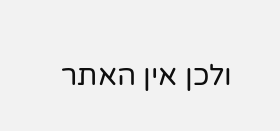ולכן אין האתר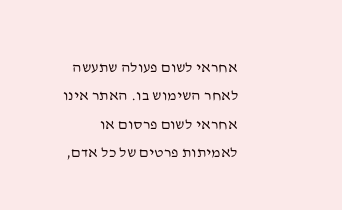אחראי לשום פעולה שתעשה לאחר השימוש בו. האתר אינו אחראי לשום פרסום או לאמיתות פרטים של כל אדם,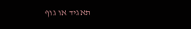תאגיד או גוף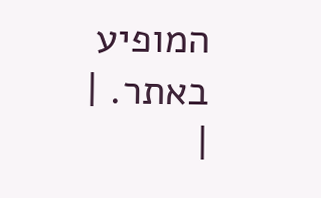המופיע באתר. |
|